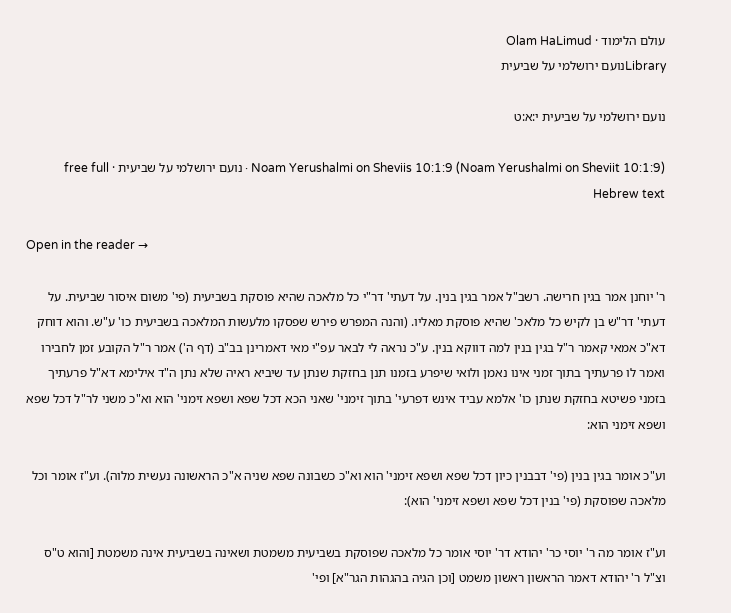עולם הלימוד · Olam HaLimud
Libraryנועם ירושלמי על שביעית

נועם ירושלמי על שביעית י:א:ט

Noam Yerushalmi on Sheviis 10:1:9 (Noam Yerushalmi on Sheviit 10:1:9) · נועם ירושלמי על שביעית · free full Hebrew text

Open in the reader →

ר' יוחנן אמר בגין חרישה. רשב"ל אמר בגין בנין. על דעתי' דר"י כל מלאכה שהיא פוסקת בשביעית (פי' משום איסור שביעית. על דעתי' דר"ש בן לקיש כל מלאכ' שהיא פוסקת מאליו. (והנה המפרש פירש שפסקו מלעשות המלאכה בשביעית כו' ע"ש. והוא דוחק דא"כ אמאי קאמר ר"ל בגין בנין למה דווקא בנין. ע"כ נראה לי לבאר עפ"י מאי דאמרינן בב"ב (דף ה') אמר ר"ל הקובע זמן לחבירו ואמר לו פרעתיך בתוך זמני אינו נאמן ולואי שיפרע בזמנו תנן בחזקת שנתן עד שיביא ראיה שלא נתן ה"ד אילימא דא"ל פרעתיך בזמני פשיטא בחזקת שנתן כו' אלמא עביד אינש דפרעי' בתוך זימני' שאני הכא דכל שפא ושפא זימני' הוא וא"כ משני לר"ל דכל שפא ושפא זימני הוא:

וע"כ אומר בגין בנין (פי' דבבנין כיון דכל שפא ושפא זימני' הוא וא"כ כשבונה שפא שניה א"כ הראשונה נעשית מלוה). וע"ז אומר וכל מלאכה שפוסקת (פי' בנין דכל שפא ושפא זימני' הוא):

וע"ז אומר מה ר' יוסי כר' יהודא דר' יוסי אומר כל מלאכה שפוסקת בשביעית משמטת ושאינה בשביעית אינה משמטת [והוא ט"ס וצ"ל ר' יהודא דאמר הראשון ראשון משמט [וכן הגיה בהגהות הגר"א] ופי'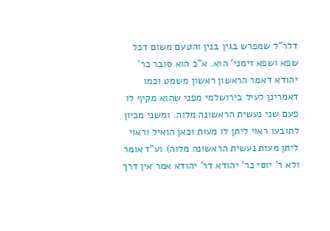דלר"ל שמפרש בגין בנין והטעם משום דכל שפא ושפא זימני' הוא. א"כ הוא סובר כר' יהודא דאמר הראשון ראשון משמט וכמו דאמרינן לעיל בירושלמי מפני שהוא מקיף לו פעם שני נעשית הראשונה מלוה. ומשני מכיון לתובעו ראוי ליתן לו מעות וכאן הואיל וראוי ליתן מעות נעשית הראשונה מלוה) וע"ז אומר ולא ר' יוסי כר' יהודא דר' יהודא אמר אין דרך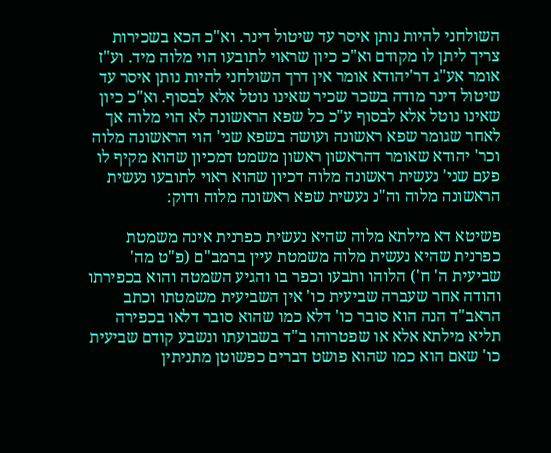השולחני להיות נותן איסר עד שיטול דינר. וא"כ הכא בשכירות צריך ליתן לו מקודם וא"כ כיון שראוי לתובעו הוי מלוה מיד. וע"ז אומר אע"ג דר'יהודא אומר אין דרך השולחני להיות נותן איסר עד שיטול דינר מודה בשכר שכיר שאינו נוטל אלא לבסוף. וא"כ כיון שאינו נוטל אלא לבסוף ע"כ כל שפא הראשונה לא הוי מלוה אך לאחר שגומר שפא ראשונה ועושה בשפא שני' הוי הראשונה מלוה וכר' יהודא שאומר דהראשון ראשון משמט דמכיון שהוא מקיף לו פעם שני' נעשית ראשונה מלוה דכיון שהוא ראוי לתובעו נעשית הראשונה מלוה וה"נ נעשית שפא ראשונה מלוה ודוק:

פשיטא דא מילתא מלוה שהיא נעשית כפרנית אינה משמטת כפרנית שהיא נעשית מלוה משמטת עיין ברמב"ם (פ"ט מה' שביעית ה' ח') הלוהו ותבעו וכפר בו והגיע השמטה והוא בכפירתו והודה אחר שעברה שביעית כו' אין השביעית משמטתו וכתב הראב"ד הנה הוא סובר כו' דלא כמו שהוא סובר דלאו בכפירה תליא מילתא אלא או שפטרוהו ב"ד בשבועתו ונשבע קודם שביעית כו' שאם הוא כמו שהוא פושט דברים כפשוטן מתניתין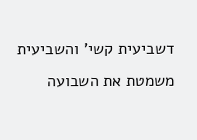דשביעית קשי' והשביעית משמטת את השבועה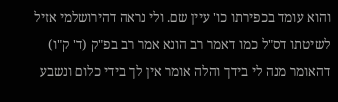והוא עומד בכפירתו כו' עיין שם. ולי נראה דהירושלמי אזיל לשיטתו דס"ל כמו דאמר רב הונא אמר רב בפ"ק (ד' ק"ו) דהאומר מנה לי בידך והלה אומר אין לך בידי כלום ונשבע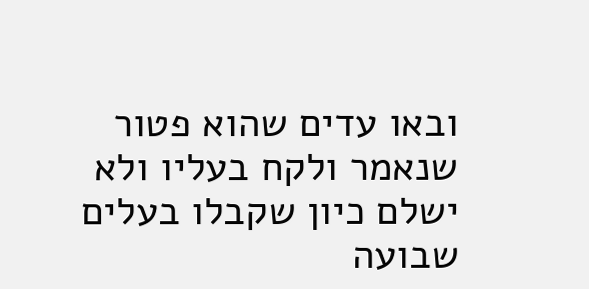ובאו עדים שהוא פטור שנאמר ולקח בעליו ולא ישלם כיון שקבלו בעלים שבועה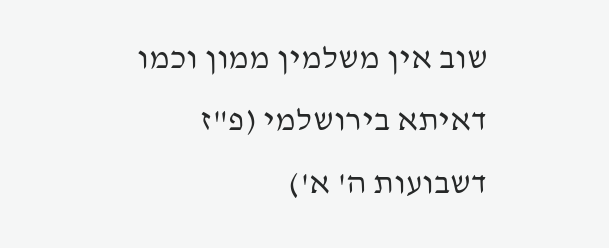שוב אין משלמין ממון וכמו דאיתא בירושלמי (פ"ז דשבועות ה' א')